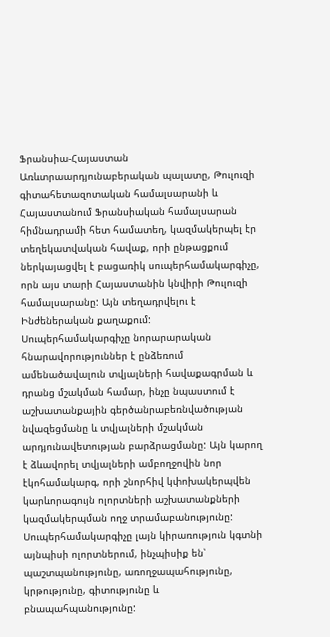Ֆրանսիա-Հայաստան Առևտրաարդյունաբերական պալատը, Թուլուզի գիտահետազոտական համալսարանի և Հայաստանում Ֆրանսիական համալսարան հիմնադրամի հետ համատեղ, կազմակերպել էր տեղեկատվական հավաք, որի ընթացքում ներկայացվել է բացառիկ սուպերհամակարգիչը, որն այս տարի Հայաստանին կնվիրի Թուլուզի համալսարանը: Այն տեղադրվելու է Ինժեներական քաղաքում:
Սուպերհամակարգիչը նորարարական հնարավորություններ է ընձեռում ամենածավալուն տվյալների հավաքագրման և դրանց մշակման համար, ինչը նպաստում է աշխատանքային գերծանրաբեռնվածության նվազեցմանը և տվյալների մշակման արդյունավետության բարձրացմանը: Այն կարող է ձևավորել տվյալների ամբողջովին նոր էկոհամակարգ, որի շնորհիվ կփոխակերպվեն կարևորագույն ոլորտների աշխատանքների կազմակերպման ողջ տրամաբանությունը: Սուպերհամակարգիչը լայն կիրառություն կգտնի այնպիսի ոլորտներում, ինչպիսիք են՝ պաշտպանությունը, առողջապահությունը, կրթությունը, գիտությունը և բնապահպանությունը: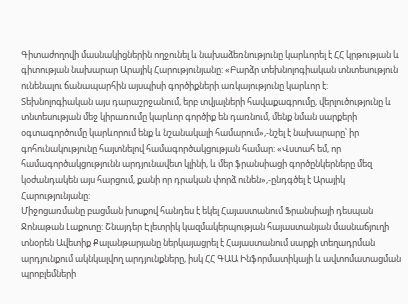Գիտաժողովի մասնակիցներին ողջունել և նախաձեռնությունը կարևորել է ՀՀ կրթության և գիտության նախարար Արայիկ Հարությունյանը: «Բարձր տեխնոլոգիական տնտեսություն ունենալու ճանապարհին այսպիսի գործիքների առկայությունը կարևոր է: Տեխնոլոգիական այս դարաշրջանում, երբ տվյալների հավաքագրումը, վերլուծությունը և տնտեսության մեջ կիրառումը կարևոր գործիք են դառնում, մենք նման սարքերի օգտագործումը կարևորում ենք և նշանակալի համարում»,-նշել է նախարարը՝ իր գոհունակությունը հայտնելով համագործակցության համար: «Վստահ եմ, որ համագործակցությունն արդյունավետ կլինի, և մեր ֆրանսիացի գործընկերները մեզ կօժանդակեն այս հարցում, քանի որ դրական փորձ ունեն»,-ընդգծել է Արայիկ Հարությունյանը:
Միջոցառմանը բացման խոսքով հանդես է եկել Հայաստանում Ֆրանսիայի դեսպան Ջոնաթան Լաքոտը: Շնայդեր Էլետրիկ կազմակերպության հայաստանյան մասնաճյուղի տնօրեն Ավետիք Քալանթարյանը ներկայացրել է Հայաստանում սարքի տեղադրման արդյունքում ակնկալվող արդյունքները, իսկ ՀՀ ԳԱԱ Ինֆորմատիկայի և ավտոմատացման պրոբլեմների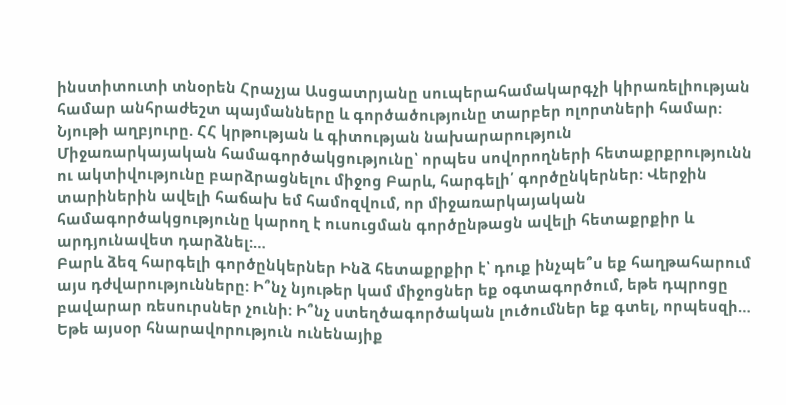ինստիտուտի տնօրեն Հրաչյա Ասցատրյանը սուպերահամակարգչի կիրառելիության համար անհրաժեշտ պայմանները և գործածությունը տարբեր ոլորտների համար:
Նյութի աղբյուրը. ՀՀ կրթության և գիտության նախարարություն
Միջառարկայական համագործակցությունը՝ որպես սովորողների հետաքրքրությունն ու ակտիվությունը բարձրացնելու միջոց Բարև, հարգելի՛ գործընկերներ: Վերջին տարիներին ավելի հաճախ եմ համոզվում, որ միջառարկայական համագործակցությունը կարող է ուսուցման գործընթացն ավելի հետաքրքիր և արդյունավետ դարձնել:…
Բարև ձեզ հարգելի գործընկերներ Ինձ հետաքրքիր է՝ դուք ինչպե՞ս եք հաղթահարում այս դժվարությունները: Ի՞նչ նյութեր կամ միջոցներ եք օգտագործում, եթե դպրոցը բավարար ռեսուրսներ չունի: Ի՞նչ ստեղծագործական լուծումներ եք գտել, որպեսզի…
Եթե այսօր հնարավորություն ունենայիք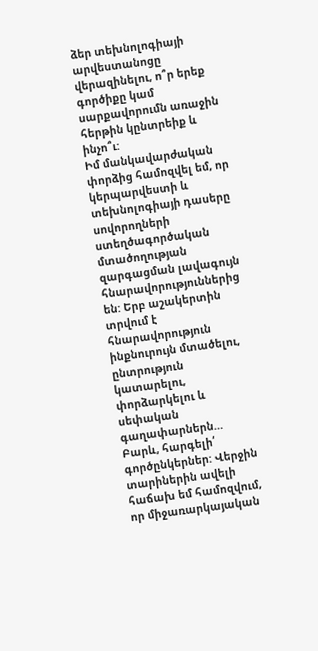ձեր տեխնոլոգիայի արվեստանոցը վերազինելու, ո՞ր երեք գործիքը կամ սարքավորումն առաջին հերթին կընտրեիք և ինչո՞ւ:
Իմ մանկավարժական փորձից համոզվել եմ, որ կերպարվեստի և տեխնոլոգիայի դասերը սովորողների ստեղծագործական մտածողության զարգացման լավագույն հնարավորություններից են: Երբ աշակերտին տրվում է հնարավորություն ինքնուրույն մտածելու, ընտրություն կատարելու, փորձարկելու և սեփական գաղափարներն…
Բարև, հարգելի՛ գործընկերներ: Վերջին տարիներին ավելի հաճախ եմ համոզվում, որ միջառարկայական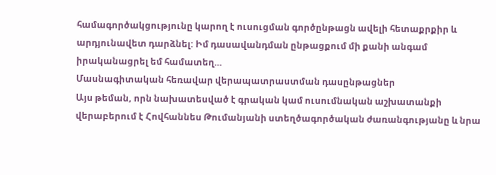համագործակցությունը կարող է ուսուցման գործընթացն ավելի հետաքրքիր և արդյունավետ դարձնել: Իմ դասավանդման ընթացքում մի քանի անգամ իրականացրել եմ համատեղ…
Մասնագիտական հեռավար վերապատրաստման դասընթացներ
Այս թեման, որն նախատեսված է գրական կամ ուսումնական աշխատանքի վերաբերում է Հովհաննես Թումանյանի ստեղծագործական ժառանգությանը և նրա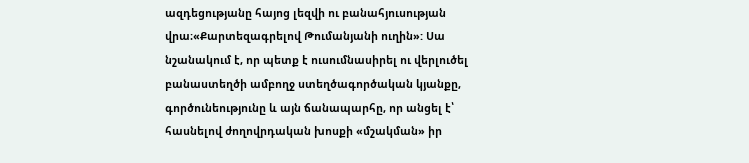ազդեցությանը հայոց լեզվի ու բանահյուսության վրա։«Քարտեզագրելով Թումանյանի ուղին»: Սա նշանակում է, որ պետք է ուսումնասիրել ու վերլուծել բանաստեղծի ամբողջ ստեղծագործական կյանքը, գործունեությունը և այն ճանապարհը, որ անցել է՝ հասնելով ժողովրդական խոսքի «մշակման» իր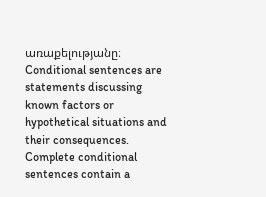առաքելությանը։
Conditional sentences are statements discussing known factors or hypothetical situations and their consequences. Complete conditional sentences contain a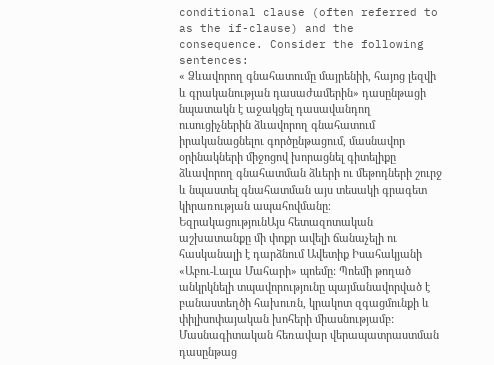conditional clause (often referred to as the if-clause) and the consequence. Consider the following sentences:
« Ձևավորող գնահատումը մայրենիի, հայոց լեզվի և գրականության դասաժամերին» դասընթացի նպատակն է աջակցել դասավանդող ուսուցիչներին ձևավորող գնահատում իրականացնելու գործընթացում, մասնավոր օրինակների միջոցով խորացնել գիտելիքը ձևավորող գնահատման ձևերի ու մեթոդների շուրջ և նպաստել գնահատման այս տեսակի գրագետ կիրառության ապահովմանը։
ԵզրակացությունԱյս հետազոտական աշխատանքը մի փոքր ավելի ճանաչելի ու հասկանալի է դարձնում Ավետիք Իսահակյանի «Աբու-Լալա Մահարի» պոեմը: Պոեմի թողած անկրկնելի տպավորությունը պայմանավորված է բանաստեղծի հախուռն, կրակոտ զգացմունքի և փիլիսոփայական խոհերի միասնությամբ:
Մասնագիտական հեռավար վերապատրաստման դասընթաց